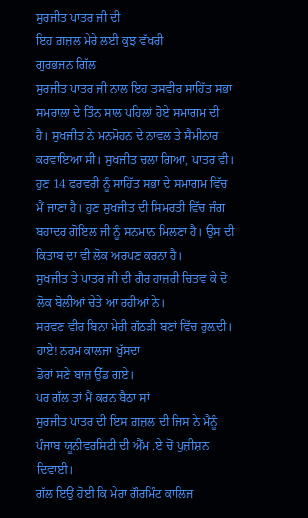ਸੁਰਜੀਤ ਪਾਤਰ ਜੀ ਦੀ
ਇਹ ਗ਼ਜ਼ਲ ਮੇਰੇ ਲਈ ਕੁਝ ਵੱਖਰੀ
ਗੁਰਭਜਨ ਗਿੱਲ
ਸੁਰਜੀਤ ਪਾਤਰ ਜੀ ਨਾਲ ਇਹ ਤਸਵੀਰ ਸਾਹਿੱਤ ਸਭਾ ਸਮਰਾਲਾ ਦੇ ਤਿੰਨ ਸਾਲ ਪਹਿਲਾਂ ਹੋਏ ਸਮਾਗਮ ਦੀ ਹੈ। ਸੁਖਜੀਤ ਨੇ ਮਨਮੋਹਨ ਦੇ ਨਾਵਲ ਤੇ ਸੈਮੀਨਾਰ ਕਰਵਾਇਆ ਸੀ। ਸੁਖਜੀਤ ਚਲਾ ਗਿਆ, ਪਾਤਰ ਵੀ। ਹੁਣ 14 ਫਰਵਰੀ ਨੂੰ ਸਾਹਿੱਤ ਸਭਾ ਦੇ ਸਮਾਗਮ ਵਿੱਚ ਮੈਂ ਜਾਣਾ ਹੈ। ਹੁਣ ਸੁਖਜੀਤ ਦੀ ਸਿਮਰਤੀ ਵਿੱਚ ਜੰਗ ਬਹਾਦਰ ਗੋਇਲ ਜੀ ਨੂੰ ਸਨਮਾਨ ਮਿਲਣਾ ਹੈ। ਉਸ ਦੀ ਕਿਤਾਬ ਦਾ ਵੀ ਲੋਕ ਅਰਪਣ ਕਰਨਾ ਹੈ।
ਸੁਖਜੀਤ ਤੇ ਪਾਤਰ ਜੀ ਦੀ ਗੈਰ ਹਾਜ਼ਰੀ ਚਿਤਵ ਕੇ ਦੋ ਲੋਕ ਬੋਲੀਆਂ ਚੇਤੇ ਆ ਰਹੀਆਂ ਨੇ।
ਸਰਵਣ ਵੀਰ ਬਿਨਾ ਮੇਰੀ ਗੱਠੜੀ ਬਣਾਂ ਵਿੱਚ ਰੁਲ਼ਦੀ।
ਹਾਏ! ਨਰਮ ਕਾਲਜਾ ਖੁੱਸਦਾ
ਡੋਰਾਂ ਸਣੇ ਬਾਜ਼ ਉੱਡ ਗਏ।
ਪਰ ਗੱਲ ਤਾਂ ਮੈਂ ਕਰਨ ਬੈਠਾ ਸਾਂ
ਸੁਰਜੀਤ ਪਾਤਰ ਦੀ ਇਸ ਗ਼ਜ਼ਲ ਦੀ ਜਿਸ ਨੇ ਮੈਨੂੰ ਪੰਜਾਬ ਯੂਨੀਵਰਸਿਟੀ ਦੀ ਐੱਮ .ਏ ਚੋਂ ਪੁਜ਼ੀਸ਼ਨ ਦਿਵਾਈ।
ਗੱਲ ਇਉਂ ਹੋਈ ਕਿ ਮੇਰਾ ਗੌਰਮਿੰਟ ਕਾਲਿਜ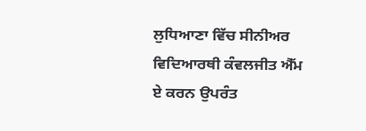ਲੁਧਿਆਣਾ ਵਿੱਚ ਸੀਨੀਅਰ ਵਿਦਿਆਰਥੀ ਕੰਵਲਜੀਤ ਐੱਮ ਏ ਕਰਨ ਉਪਰੰਤ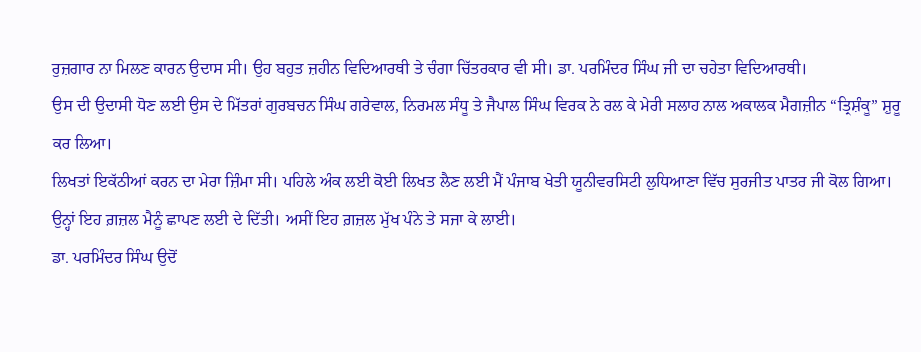ਰੁਜ਼ਗਾਰ ਨਾ ਮਿਲਣ ਕਾਰਨ ਉਦਾਸ ਸੀ। ਉਹ ਬਹੁਤ ਜ਼ਹੀਨ ਵਿਦਿਆਰਥੀ ਤੇ ਚੰਗਾ ਚਿੱਤਰਕਾਰ ਵੀ ਸੀ। ਡਾ. ਪਰਮਿੰਦਰ ਸਿੰਘ ਜੀ ਦਾ ਚਹੇਤਾ ਵਿਦਿਆਰਥੀ।
ਉਸ ਦੀ ਉਦਾਸੀ ਧੋਣ ਲਈ ਉਸ ਦੇ ਮਿੱਤਰਾਂ ਗੁਰਬਚਨ ਸਿੰਘ ਗਰੇਵਾਲ, ਨਿਰਮਲ ਸੰਧੂ ਤੇ ਜੈਪਾਲ ਸਿੰਘ ਵਿਰਕ ਨੇ ਰਲ ਕੇ ਮੇਰੀ ਸਲਾਹ ਨਾਲ ਅਕਾਲਕ ਮੈਗਜ਼ੀਨ “ਤ੍ਰਿਸ਼ੰਕੂ” ਸ਼ੁਰੂ ਕਰ ਲਿਆ।
ਲਿਖਤਾਂ ਇਕੱਠੀਆਂ ਕਰਨ ਦਾ ਮੇਰਾ ਜ਼ਿੰਮਾ ਸੀ। ਪਹਿਲੇ ਅੰਕ ਲਈ ਕੋਈ ਲਿਖਤ ਲੈਣ ਲਈ ਮੈਂ ਪੰਜਾਬ ਖੇਤੀ ਯੂਨੀਵਰਸਿਟੀ ਲੁਧਿਆਣਾ ਵਿੱਚ ਸੁਰਜੀਤ ਪਾਤਰ ਜੀ ਕੋਲ ਗਿਆ।
ਉਨ੍ਹਾਂ ਇਹ ਗ਼ਜ਼ਲ ਮੈਨੂੰ ਛਾਪਣ ਲਈ ਦੇ ਦਿੱਤੀ। ਅਸੀਂ ਇਹ ਗ਼ਜ਼ਲ ਮੁੱਖ ਪੰਨੇ ਤੇ ਸਜਾ ਕੇ ਲਾਈ।
ਡਾ. ਪਰਮਿੰਦਰ ਸਿੰਘ ਉਦੋਂ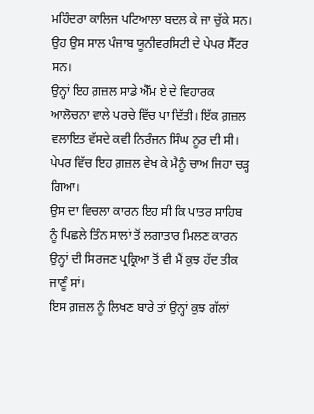ਮਹਿੰਦਰਾ ਕਾਲਿਜ ਪਟਿਆਲਾ ਬਦਲ ਕੇ ਜਾ ਚੁੱਕੇ ਸਨ। ਉਹ ਉਸ ਸਾਲ ਪੰਜਾਬ ਯੂਨੀਵਰਸਿਟੀ ਦੇ ਪੇਪਰ ਸੈੱਟਰ ਸਨ।
ਉਨ੍ਹਾਂ ਇਹ ਗ਼ਜ਼ਲ ਸਾਡੇ ਐੱਮ ਏ ਦੇ ਵਿਹਾਰਕ ਆਲੋਚਨਾ ਵਾਲੇ ਪਰਚੇ ਵਿੱਚ ਪਾ ਦਿੱਤੀ। ਇੱਕ ਗ਼ਜ਼ਲ ਵਲਾਇਤ ਵੱਸਦੇ ਕਵੀ ਨਿਰੰਜਨ ਸਿੰਘ ਨੂਰ ਦੀ ਸੀ।
ਪੇਪਰ ਵਿੱਚ ਇਹ ਗ਼ਜ਼ਲ ਵੇਖ ਕੇ ਮੈਨੂੰ ਚਾਅ ਜਿਹਾ ਚੜ੍ਹ ਗਿਆ।
ਉਸ ਦਾ ਵਿਚਲਾ ਕਾਰਨ ਇਹ ਸੀ ਕਿ ਪਾਤਰ ਸਾਹਿਬ ਨੂੰ ਪਿਛਲੇ ਤਿੰਨ ਸਾਲਾਂ ਤੋਂ ਲਗਾਤਾਰ ਮਿਲਣ ਕਾਰਨ ਉਨ੍ਹਾਂ ਦੀ ਸਿਰਜਣ ਪ੍ਰਕ੍ਰਿਆ ਤੋਂ ਵੀ ਮੈਂ ਕੁਝ ਹੱਦ ਤੀਕ ਜਾਣੂੰ ਸਾਂ।
ਇਸ ਗ਼ਜ਼ਲ ਨੂੰ ਲਿਖਣ ਬਾਰੇ ਤਾਂ ਉਨ੍ਹਾਂ ਕੁਝ ਗੱਲਾਂ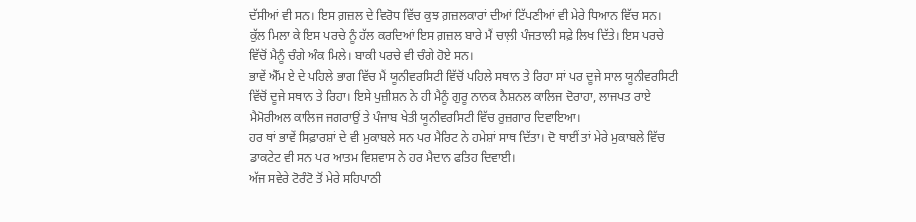ਦੱਸੀਆਂ ਵੀ ਸਨ। ਇਸ ਗ਼ਜ਼ਲ ਦੇ ਵਿਰੋਧ ਵਿੱਚ ਕੁਝ ਗ਼ਜ਼ਲਕਾਰਾਂ ਦੀਆਂ ਟਿੱਪਣੀਆਂ ਵੀ ਮੇਰੇ ਧਿਆਨ ਵਿੱਚ ਸਨ।
ਕੁੱਲ ਮਿਲਾ ਕੇ ਇਸ ਪਰਚੇ ਨੂੰ ਹੱਲ ਕਰਦਿਆਂ ਇਸ ਗ਼ਜ਼ਲ ਬਾਰੇ ਮੈਂ ਚਾਲ਼ੀ ਪੰਜਤਾਲੀ ਸਫ਼ੇ ਲਿਖ ਦਿੱਤੇ। ਇਸ ਪਰਚੇ ਵਿੱਚੋਂ ਮੈਨੂੰ ਚੰਗੇ ਅੰਕ ਮਿਲੇ। ਬਾਕੀ ਪਰਚੇ ਵੀ ਚੰਗੇ ਹੋਏ ਸਨ।
ਭਾਵੇਂ ਐੱਮ ਏ ਦੇ ਪਹਿਲੇ ਭਾਗ ਵਿੱਚ ਮੈਂ ਯੂਨੀਵਰਸਿਟੀ ਵਿੱਚੋਂ ਪਹਿਲੇ ਸਥਾਨ ਤੇ ਰਿਹਾ ਸਾਂ ਪਰ ਦੂਜੇ ਸਾਲ ਯੂਨੀਵਰਸਿਟੀ ਵਿੱਚੋਂ ਦੂਜੇ ਸਥਾਨ ਤੇ ਰਿਹਾ। ਇਸੇ ਪੁਜ਼ੀਸ਼ਨ ਨੇ ਹੀ ਮੈਨੂੰ ਗੁਰੂ ਨਾਨਕ ਨੈਸ਼ਨਲ ਕਾਲਿਜ ਦੋਰਾਹਾ, ਲਾਜਪਤ ਰਾਏ ਮੈਮੋਰੀਅਲ ਕਾਲਿਜ ਜਗਰਾਉਂ ਤੇ ਪੰਜਾਬ ਖੇਤੀ ਯੂਨੀਵਰਸਿਟੀ ਵਿੱਚ ਰੁਜ਼ਗਾਰ ਦਿਵਾਇਆ।
ਹਰ ਥਾਂ ਭਾਵੇਂ ਸਿਫ਼ਾਰਸ਼ਾਂ ਦੇ ਵੀ ਮੁਕਾਬਲੇ ਸਨ ਪਰ ਮੈਰਿਟ ਨੇ ਹਮੇਸ਼ਾਂ ਸਾਥ ਦਿੱਤਾ। ਦੋ ਥਾਈਂ ਤਾਂ ਮੇਰੇ ਮੁਕਾਬਲੇ ਵਿੱਚ ਡਾਕਟੇਟ ਵੀ ਸਨ ਪਰ ਆਤਮ ਵਿਸ਼ਵਾਸ ਨੇ ਹਰ ਮੈਦਾਨ ਫਤਿਹ ਦਿਵਾਈ।
ਅੱਜ ਸਵੇਰੇ ਟੋਰੰਟੋ ਤੋਂ ਮੇਰੇ ਸਹਿਪਾਠੀ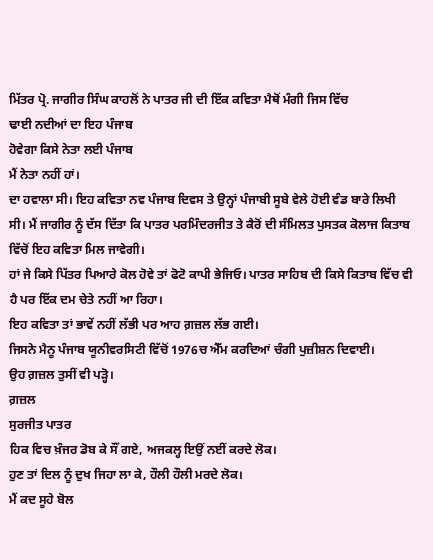ਮਿੱਤਰ ਪ੍ਰੋ. ਜਾਗੀਰ ਸਿੰਘ ਕਾਹਲੋਂ ਨੇ ਪਾਤਰ ਜੀ ਦੀ ਇੱਕ ਕਵਿਤਾ ਮੈਥੋਂ ਮੰਗੀ ਜਿਸ ਵਿੱਚ
ਢਾਈ ਨਦੀਆਂ ਦਾ ਇਹ ਪੰਜਾਬ
ਹੋਵੇਗਾ ਕਿਸੇ ਨੇਤਾ ਲਈ ਪੰਜਾਬ
ਮੈਂ ਨੇਤਾ ਨਹੀਂ ਹਾਂ।
ਦਾ ਹਵਾਲਾ ਸੀ। ਇਹ ਕਵਿਤਾ ਨਵ ਪੰਜਾਬ ਦਿਵਸ ਤੇ ਉਨ੍ਹਾਂ ਪੰਜਾਬੀ ਸੂਬੇ ਵੇਲੇ ਹੋਈ ਵੰਡ ਬਾਰੇ ਲਿਖੀ ਸੀ। ਮੈਂ ਜਾਗੀਰ ਨੂੰ ਦੱਸ ਦਿੱਤਾ ਕਿ ਪਾਤਰ ਪਰਮਿੰਦਰਜੀਤ ਤੇ ਕੈਰੋਂ ਦੀ ਸੰਮਿਲਤ ਪੁਸਤਕ ਕੋਲਾਜ ਕਿਤਾਬ ਵਿੱਚੋਂ ਇਹ ਕਵਿਤਾ ਮਿਲ ਜਾਵੇਗੀ।
ਹਾਂ ਜੇ ਕਿਸੇ ਪਿੱਤਰ ਪਿਆਰੇ ਕੋਲ ਹੋਵੇ ਤਾਂ ਫੋਟੋ ਕਾਪੀ ਭੇਜਿਓ। ਪਾਤਰ ਸਾਹਿਬ ਦੀ ਕਿਸੇ ਕਿਤਾਬ ਵਿੱਚ ਵੀ ਹੈ ਪਰ ਇੱਕ ਦਮ ਚੇਤੇ ਨਹੀਂ ਆ ਰਿਹਾ।
ਇਹ ਕਵਿਤਾ ਤਾਂ ਭਾਵੇਂ ਨਹੀਂ ਲੱਭੀ ਪਰ ਆਹ ਗ਼ਜ਼ਲ ਲੱਭ ਗਈ।
ਜਿਸਨੇ ਮੈਨੂ ਪੰਜਾਬ ਯੂਨੀਵਰਸਿਟੀ ਵਿੱਚੋਂ 1976ਚ ਐੱਮ ਕਰਦਿਆਂ ਚੰਗੀ ਪੁਜ਼ੀਸ਼ਨ ਦਿਵਾਈ।
ਉਹ ਗ਼ਜ਼ਲ ਤੁਸੀਂ ਵੀ ਪੜ੍ਹੋ।
ਗ਼ਜ਼ਲ
ਸੁਰਜੀਤ ਪਾਤਰ
ਹਿਕ ਵਿਚ ਖ਼ੰਜਰ ਡੋਬ ਕੇ ਸੌਂ ਗਏ, ਅਜਕਲ੍ਹ ਇਉਂ ਨਈਂ ਕਰਦੇ ਲੋਕ।
ਹੁਣ ਤਾਂ ਦਿਲ ਨੂੰ ਦੁਖ ਜਿਹਾ ਲਾ ਕੇ, ਹੌਲੀ ਹੌਲੀ ਮਰਦੇ ਲੋਕ।
ਮੈਂ ਕਦ ਸੂਹੇ ਬੋਲ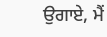ਉਗਾਏ, ਮੈਂ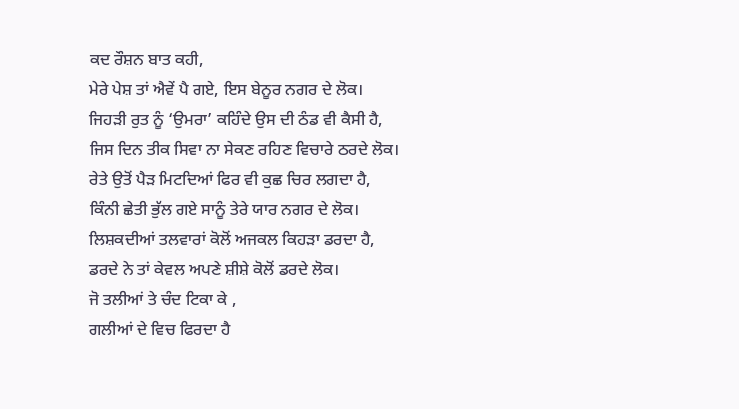ਕਦ ਰੌਸ਼ਨ ਬਾਤ ਕਹੀ,
ਮੇਰੇ ਪੇਸ਼ ਤਾਂ ਐਵੇਂ ਪੈ ਗਏ, ਇਸ ਬੇਨੂਰ ਨਗਰ ਦੇ ਲੋਕ।
ਜਿਹੜੀ ਰੁਤ ਨੂੰ ‘ਉਮਰਾ’ ਕਹਿੰਦੇ ਉਸ ਦੀ ਠੰਡ ਵੀ ਕੈਸੀ ਹੈ,
ਜਿਸ ਦਿਨ ਤੀਕ ਸਿਵਾ ਨਾ ਸੇਕਣ ਰਹਿਣ ਵਿਚਾਰੇ ਠਰਦੇ ਲੋਕ।
ਰੇਤੇ ਉਤੋਂ ਪੈੜ ਮਿਟਦਿਆਂ ਫਿਰ ਵੀ ਕੁਛ ਚਿਰ ਲਗਦਾ ਹੈ,
ਕਿੰਨੀ ਛੇਤੀ ਭੁੱਲ ਗਏ ਸਾਨੂੰ ਤੇਰੇ ਯਾਰ ਨਗਰ ਦੇ ਲੋਕ।
ਲਿਸ਼ਕਦੀਆਂ ਤਲਵਾਰਾਂ ਕੋਲੋਂ ਅਜਕਲ ਕਿਹੜਾ ਡਰਦਾ ਹੈ,
ਡਰਦੇ ਨੇ ਤਾਂ ਕੇਵਲ ਅਪਣੇ ਸ਼ੀਸ਼ੇ ਕੋਲੋਂ ਡਰਦੇ ਲੋਕ।
ਜੋ ਤਲੀਆਂ ਤੇ ਚੰਦ ਟਿਕਾ ਕੇ ,
ਗਲੀਆਂ ਦੇ ਵਿਚ ਫਿਰਦਾ ਹੈ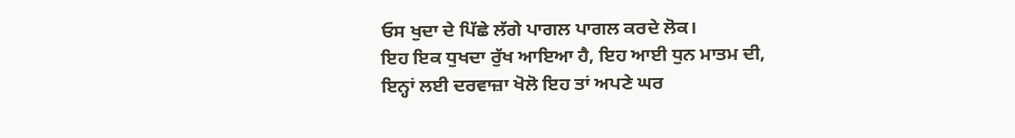ਓਸ ਖੁਦਾ ਦੇ ਪਿੱਛੇ ਲੱਗੇ ਪਾਗਲ ਪਾਗਲ ਕਰਦੇ ਲੋਕ।
ਇਹ ਇਕ ਧੁਖਦਾ ਰੁੱਖ ਆਇਆ ਹੈ, ਇਹ ਆਈ ਧੁਨ ਮਾਤਮ ਦੀ,
ਇਨ੍ਹਾਂ ਲਈ ਦਰਵਾਜ਼ਾ ਖੋਲੋ ਇਹ ਤਾਂ ਅਪਣੇ ਘਰ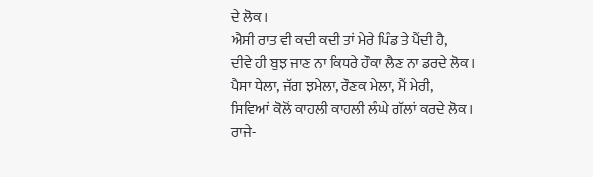ਦੇ ਲੋਕ।
ਐਸੀ ਰਾਤ ਵੀ ਕਦੀ ਕਦੀ ਤਾਂ ਮੇਰੇ ਪਿੰਡ ਤੇ ਪੈਂਦੀ ਹੈ,
ਦੀਵੇ ਹੀ ਬੁਝ ਜਾਣ ਨਾ ਕਿਧਰੇ ਹੌਕਾ ਲੈਣ ਨਾ ਡਰਦੇ ਲੋਕ।
ਪੈਸਾ ਧੇਲਾ, ਜੱਗ ਝਮੇਲਾ, ਰੌਣਕ ਮੇਲਾ, ਮੈਂ ਮੇਰੀ,
ਸਿਵਿਆਂ ਕੋਲੋਂ ਕਾਹਲੀ ਕਾਹਲੀ ਲੰਘੇ ਗੱਲਾਂ ਕਰਦੇ ਲੋਕ।
ਰਾਜੇ-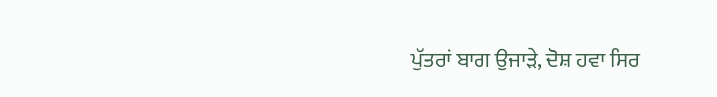ਪੁੱਤਰਾਂ ਬਾਗ ਉਜਾੜੇ, ਦੋਸ਼ ਹਵਾ ਸਿਰ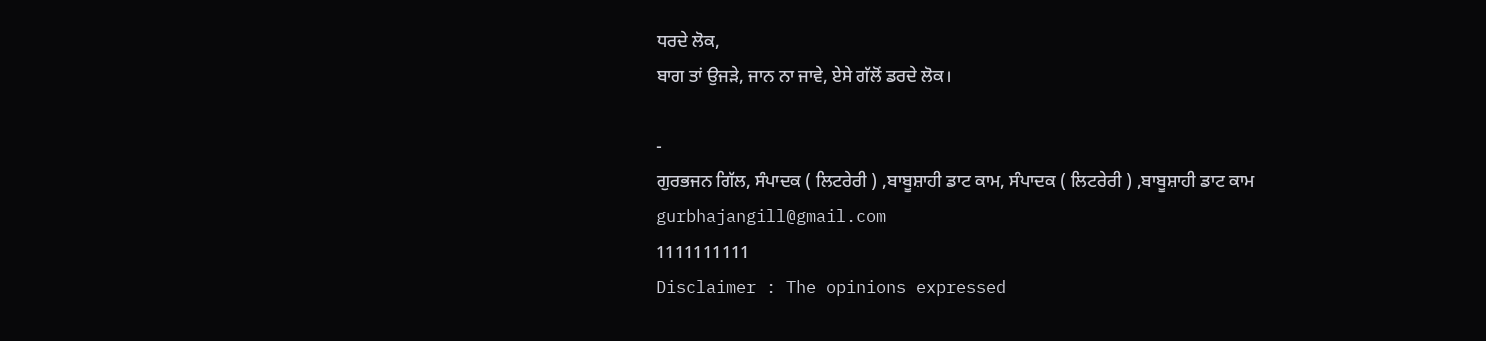ਧਰਦੇ ਲੋਕ,
ਬਾਗ ਤਾਂ ਉਜੜੇ, ਜਾਨ ਨਾ ਜਾਵੇ, ਏਸੇ ਗੱਲੋਂ ਡਰਦੇ ਲੋਕ।

-
ਗੁਰਭਜਨ ਗਿੱਲ, ਸੰਪਾਦਕ ( ਲਿਟਰੇਰੀ ) ,ਬਾਬੂਸ਼ਾਹੀ ਡਾਟ ਕਾਮ, ਸੰਪਾਦਕ ( ਲਿਟਰੇਰੀ ) ,ਬਾਬੂਸ਼ਾਹੀ ਡਾਟ ਕਾਮ
gurbhajangill@gmail.com
1111111111
Disclaimer : The opinions expressed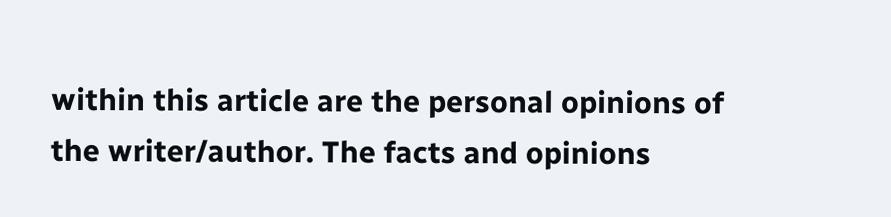within this article are the personal opinions of the writer/author. The facts and opinions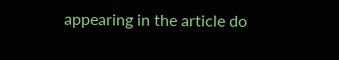appearing in the article do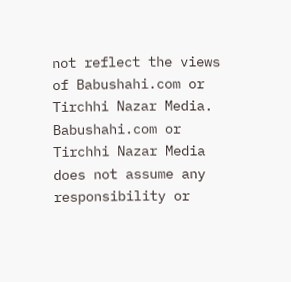not reflect the views of Babushahi.com or Tirchhi Nazar Media. Babushahi.com or Tirchhi Nazar Media does not assume any responsibility or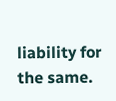liability for the same.